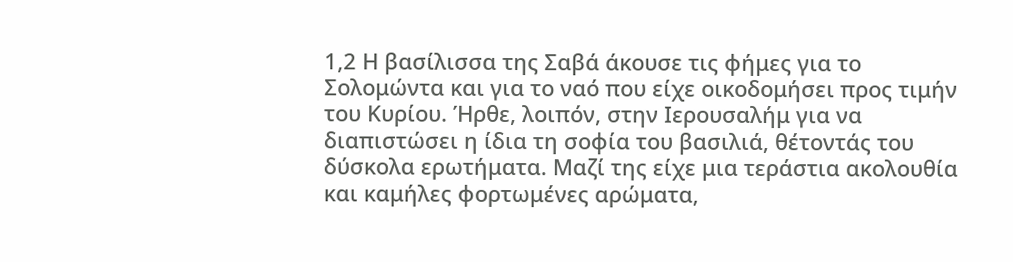1,2 Η βασίλισσα της Σαβά άκουσε τις φήμες για το Σολομώντα και για το ναό που είχε οικοδομήσει προς τιμήν του Κυρίου. Ήρθε, λοιπόν, στην Ιερουσαλήμ για να διαπιστώσει η ίδια τη σοφία του βασιλιά, θέτοντάς του δύσκολα ερωτήματα. Μαζί της είχε μια τεράστια ακολουθία και καμήλες φορτωμένες αρώματα,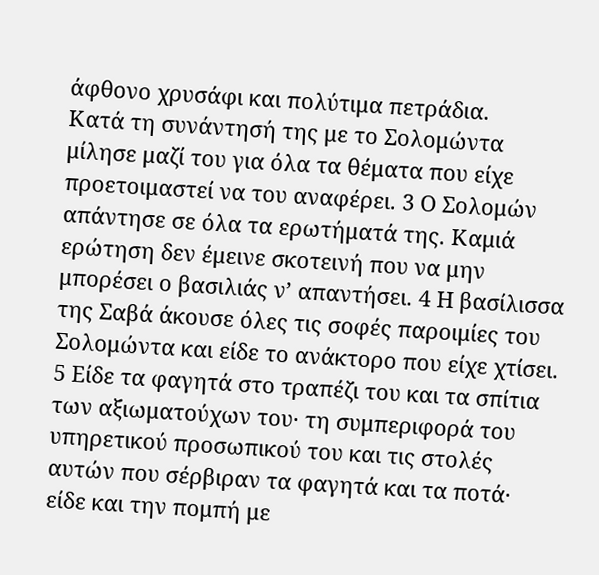άφθονο χρυσάφι και πολύτιμα πετράδια.
Κατά τη συνάντησή της με το Σολομώντα μίλησε μαζί του για όλα τα θέματα που είχε προετοιμαστεί να του αναφέρει. 3 Ο Σολομών απάντησε σε όλα τα ερωτήματά της. Καμιά ερώτηση δεν έμεινε σκοτεινή που να μην μπορέσει ο βασιλιάς ν’ απαντήσει. 4 Η βασίλισσα της Σαβά άκουσε όλες τις σοφές παροιμίες του Σολομώντα και είδε το ανάκτορο που είχε χτίσει. 5 Είδε τα φαγητά στο τραπέζι του και τα σπίτια των αξιωματούχων του· τη συμπεριφορά του υπηρετικού προσωπικού του και τις στολές αυτών που σέρβιραν τα φαγητά και τα ποτά· είδε και την πομπή με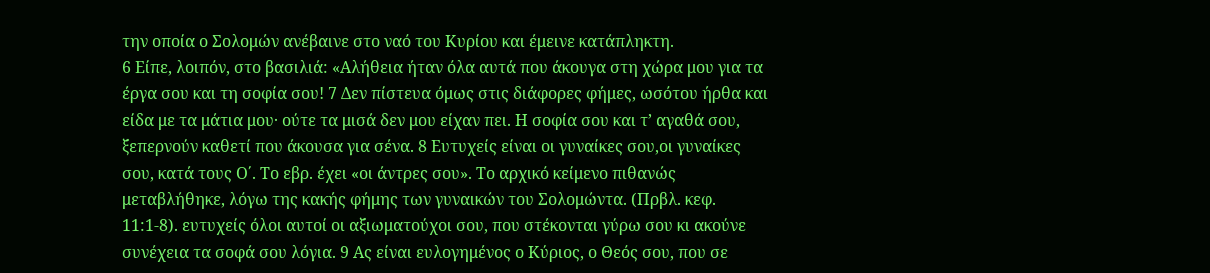την οποία ο Σολομών ανέβαινε στο ναό του Κυρίου και έμεινε κατάπληκτη.
6 Είπε, λοιπόν, στο βασιλιά: «Αλήθεια ήταν όλα αυτά που άκουγα στη χώρα μου για τα έργα σου και τη σοφία σου! 7 Δεν πίστευα όμως στις διάφορες φήμες, ωσότου ήρθα και είδα με τα μάτια μου· ούτε τα μισά δεν μου είχαν πει. Η σοφία σου και τ’ αγαθά σου, ξεπερνούν καθετί που άκουσα για σένα. 8 Ευτυχείς είναι οι γυναίκες σου,οι γυναίκες σου, κατά τους Ο΄. Το εβρ. έχει «οι άντρες σου». Το αρχικό κείμενο πιθανώς μεταβλήθηκε, λόγω της κακής φήμης των γυναικών του Σολομώντα. (Πρβλ. κεφ. 11:1-8). ευτυχείς όλοι αυτοί οι αξιωματούχοι σου, που στέκονται γύρω σου κι ακούνε συνέχεια τα σοφά σου λόγια. 9 Ας είναι ευλογημένος ο Κύριος, ο Θεός σου, που σε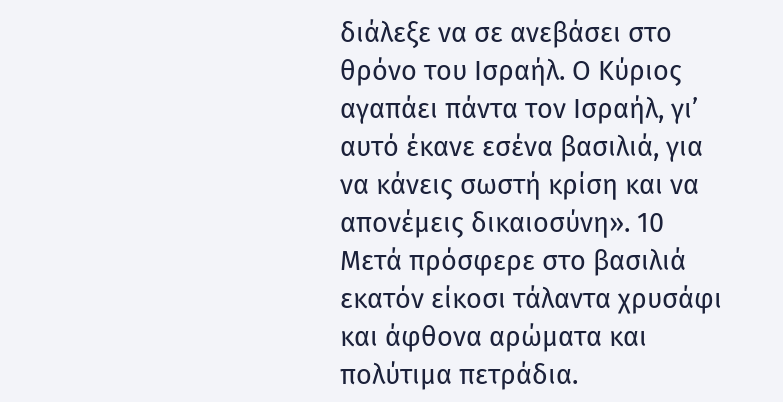διάλεξε να σε ανεβάσει στο θρόνο του Ισραήλ. Ο Κύριος αγαπάει πάντα τον Ισραήλ, γι’ αυτό έκανε εσένα βασιλιά, για να κάνεις σωστή κρίση και να απονέμεις δικαιοσύνη». 10 Μετά πρόσφερε στο βασιλιά εκατόν είκοσι τάλαντα χρυσάφι και άφθονα αρώματα και πολύτιμα πετράδια.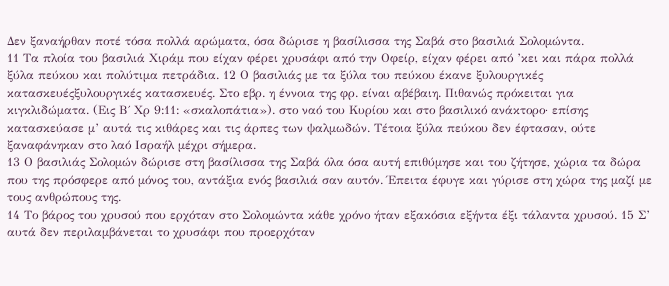Δεν ξαναήρθαν ποτέ τόσα πολλά αρώματα, όσα δώρισε η βασίλισσα της Σαβά στο βασιλιά Σολομώντα.
11 Τα πλοία του βασιλιά Χιράμ που είχαν φέρει χρυσάφι από την Οφείρ, είχαν φέρει από ’κει και πάρα πολλά ξύλα πεύκου και πολύτιμα πετράδια. 12 Ο βασιλιάς με τα ξύλα του πεύκου έκανε ξυλουργικές κατασκευέςξυλουργικές κατασκευές. Στο εβρ. η έννοια της φρ. είναι αβέβαιη. Πιθανώς πρόκειται για κιγκλιδώματα. (Εις Β΄ Χρ 9:11: «σκαλοπάτια»). στο ναό του Κυρίου και στο βασιλικό ανάκτορο· επίσης κατασκεύασε μ’ αυτά τις κιθάρες και τις άρπες των ψαλμωδών. Τέτοια ξύλα πεύκου δεν έφτασαν, ούτε ξαναφάνηκαν στο λαό Ισραήλ μέχρι σήμερα.
13 Ο βασιλιάς Σολομών δώρισε στη βασίλισσα της Σαβά όλα όσα αυτή επιθύμησε και του ζήτησε, χώρια τα δώρα που της πρόσφερε από μόνος του, αντάξια ενός βασιλιά σαν αυτόν. Έπειτα έφυγε και γύρισε στη χώρα της μαζί με τους ανθρώπους της.
14 Το βάρος του χρυσού που ερχόταν στο Σολομώντα κάθε χρόνο ήταν εξακόσια εξήντα έξι τάλαντα χρυσού. 15 Σ’ αυτά δεν περιλαμβάνεται το χρυσάφι που προερχόταν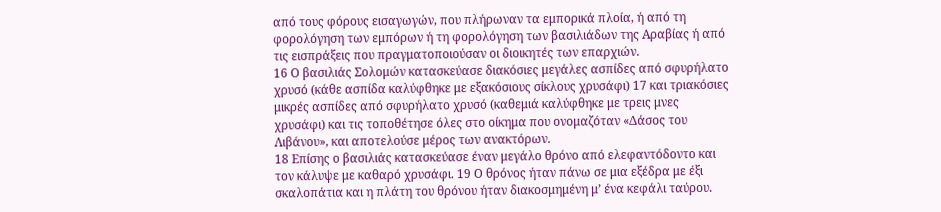από τους φόρους εισαγωγών, που πλήρωναν τα εμπορικά πλοία, ή από τη φορολόγηση των εμπόρων ή τη φορολόγηση των βασιλιάδων της Αραβίας ή από τις εισπράξεις που πραγματοποιούσαν οι διοικητές των επαρχιών.
16 Ο βασιλιάς Σολομών κατασκεύασε διακόσιες μεγάλες ασπίδες από σφυρήλατο χρυσό (κάθε ασπίδα καλύφθηκε με εξακόσιους σίκλους χρυσάφι) 17 και τριακόσιες μικρές ασπίδες από σφυρήλατο χρυσό (καθεμιά καλύφθηκε με τρεις μνες χρυσάφι) και τις τοποθέτησε όλες στο οίκημα που ονομαζόταν «Δάσος του Λιβάνου», και αποτελούσε μέρος των ανακτόρων.
18 Επίσης ο βασιλιάς κατασκεύασε έναν μεγάλο θρόνο από ελεφαντόδοντο και τον κάλυψε με καθαρό χρυσάφι. 19 Ο θρόνος ήταν πάνω σε μια εξέδρα με έξι σκαλοπάτια και η πλάτη του θρόνου ήταν διακοσμημένη μ’ ένα κεφάλι ταύρου.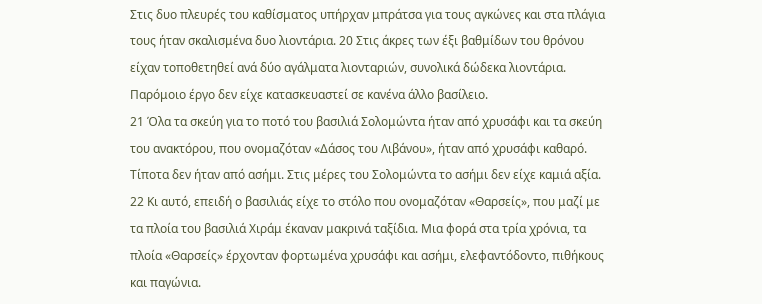Στις δυο πλευρές του καθίσματος υπήρχαν μπράτσα για τους αγκώνες και στα πλάγια τους ήταν σκαλισμένα δυο λιοντάρια. 20 Στις άκρες των έξι βαθμίδων του θρόνου είχαν τοποθετηθεί ανά δύο αγάλματα λιονταριών, συνολικά δώδεκα λιοντάρια. Παρόμοιο έργο δεν είχε κατασκευαστεί σε κανένα άλλο βασίλειο.
21 Όλα τα σκεύη για το ποτό του βασιλιά Σολομώντα ήταν από χρυσάφι και τα σκεύη του ανακτόρου, που ονομαζόταν «Δάσος του Λιβάνου», ήταν από χρυσάφι καθαρό. Τίποτα δεν ήταν από ασήμι. Στις μέρες του Σολομώντα το ασήμι δεν είχε καμιά αξία. 22 Κι αυτό, επειδή ο βασιλιάς είχε το στόλο που ονομαζόταν «Θαρσείς», που μαζί με τα πλοία του βασιλιά Χιράμ έκαναν μακρινά ταξίδια. Μια φορά στα τρία χρόνια, τα πλοία «Θαρσείς» έρχονταν φορτωμένα χρυσάφι και ασήμι, ελεφαντόδοντο, πιθήκους και παγώνια.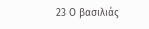23 Ο βασιλιάς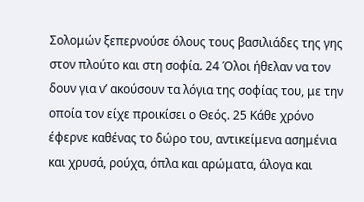Σολομών ξεπερνούσε όλους τους βασιλιάδες της γης στον πλούτο και στη σοφία. 24 Όλοι ήθελαν να τον δουν για ν’ ακούσουν τα λόγια της σοφίας του, με την οποία τον είχε προικίσει ο Θεός. 25 Κάθε χρόνο έφερνε καθένας το δώρο του, αντικείμενα ασημένια και χρυσά, ρούχα, όπλα και αρώματα, άλογα και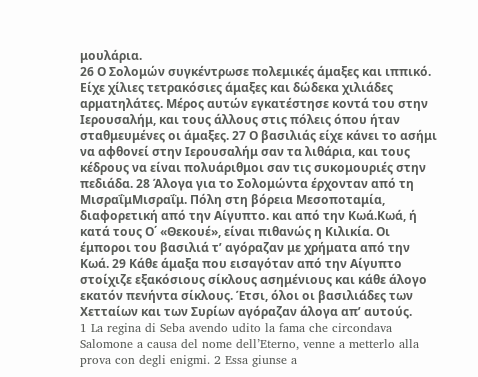μουλάρια.
26 Ο Σολομών συγκέντρωσε πολεμικές άμαξες και ιππικό. Είχε χίλιες τετρακόσιες άμαξες και δώδεκα χιλιάδες αρματηλάτες. Μέρος αυτών εγκατέστησε κοντά του στην Ιερουσαλήμ, και τους άλλους στις πόλεις όπου ήταν σταθμευμένες οι άμαξες. 27 Ο βασιλιάς είχε κάνει το ασήμι να αφθονεί στην Ιερουσαλήμ σαν τα λιθάρια, και τους κέδρους να είναι πολυάριθμοι σαν τις συκομουριές στην πεδιάδα. 28 Άλογα για το Σολομώντα έρχονταν από τη ΜισραΐμΜισραΐμ. Πόλη στη βόρεια Μεσοποταμία, διαφορετική από την Αίγυπτο. και από την Κωά.Κωά, ή κατά τους Ο΄ «Θεκουέ», είναι πιθανώς η Κιλικία. Οι έμποροι του βασιλιά τ’ αγόραζαν με χρήματα από την Κωά. 29 Κάθε άμαξα που εισαγόταν από την Αίγυπτο στοίχιζε εξακόσιους σίκλους ασημένιους και κάθε άλογο εκατόν πενήντα σίκλους. Έτσι, όλοι οι βασιλιάδες των Χετταίων και των Συρίων αγόραζαν άλογα απ’ αυτούς.
1 La regina di Seba avendo udito la fama che circondava Salomone a causa del nome dell’Eterno, venne a metterlo alla prova con degli enigmi. 2 Essa giunse a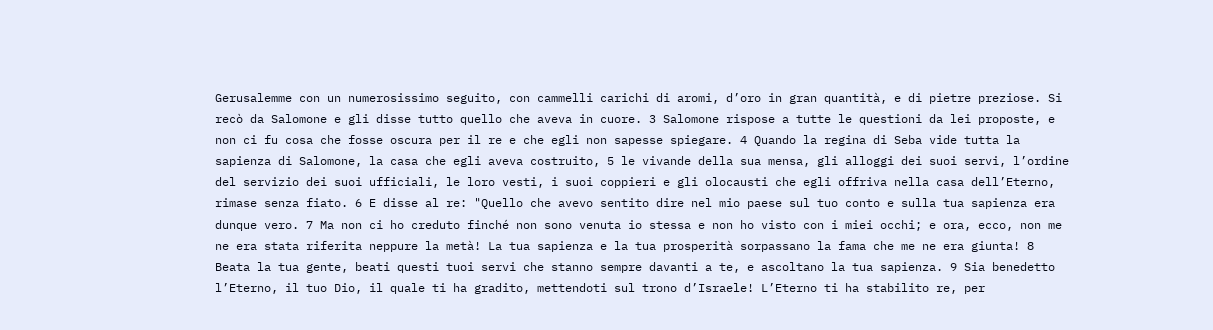Gerusalemme con un numerosissimo seguito, con cammelli carichi di aromi, d’oro in gran quantità, e di pietre preziose. Si recò da Salomone e gli disse tutto quello che aveva in cuore. 3 Salomone rispose a tutte le questioni da lei proposte, e non ci fu cosa che fosse oscura per il re e che egli non sapesse spiegare. 4 Quando la regina di Seba vide tutta la sapienza di Salomone, la casa che egli aveva costruito, 5 le vivande della sua mensa, gli alloggi dei suoi servi, l’ordine del servizio dei suoi ufficiali, le loro vesti, i suoi coppieri e gli olocausti che egli offriva nella casa dell’Eterno, rimase senza fiato. 6 E disse al re: "Quello che avevo sentito dire nel mio paese sul tuo conto e sulla tua sapienza era dunque vero. 7 Ma non ci ho creduto finché non sono venuta io stessa e non ho visto con i miei occhi; e ora, ecco, non me ne era stata riferita neppure la metà! La tua sapienza e la tua prosperità sorpassano la fama che me ne era giunta! 8 Beata la tua gente, beati questi tuoi servi che stanno sempre davanti a te, e ascoltano la tua sapienza. 9 Sia benedetto l’Eterno, il tuo Dio, il quale ti ha gradito, mettendoti sul trono d’Israele! L’Eterno ti ha stabilito re, per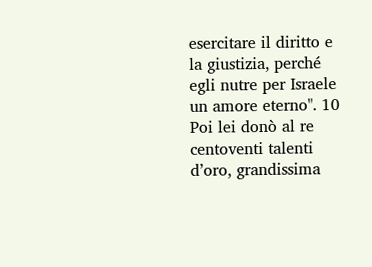esercitare il diritto e la giustizia, perché egli nutre per Israele un amore eterno". 10 Poi lei donò al re centoventi talenti d’oro, grandissima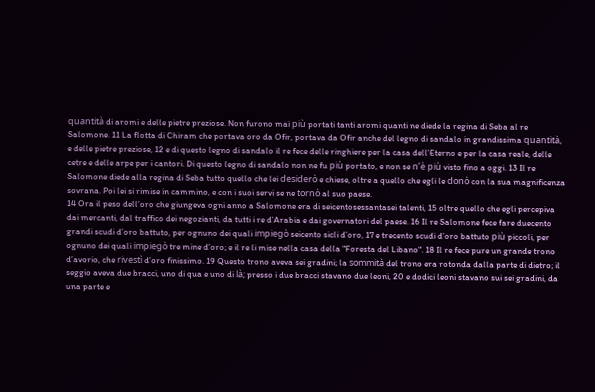quantità di aromi e delle pietre preziose. Non furono mai più portati tanti aromi quanti ne diede la regina di Seba al re Salomone. 11 La flotta di Chiram che portava oro da Ofir, portava da Ofir anche del legno di sandalo in grandissima quantità, e delle pietre preziose, 12 e di questo legno di sandalo il re fece delle ringhiere per la casa dell’Eterno e per la casa reale, delle cetre e delle arpe per i cantori. Di questo legno di sandalo non ne fu più portato, e non se n’è più visto fino a oggi. 13 Il re Salomone diede alla regina di Seba tutto quello che lei desiderò e chiese, oltre a quello che egli le donò con la sua magnificenza sovrana. Poi lei si rimise in cammino, e con i suoi servi se ne tornò al suo paese.
14 Ora il peso dell’oro che giungeva ogni anno a Salomone era di seicentosessantasei talenti, 15 oltre quello che egli percepiva dai mercanti, dal traffico dei negozianti, da tutti i re d’Arabia e dai governatori del paese. 16 Il re Salomone fece fare duecento grandi scudi d’oro battuto, per ognuno dei quali impiegò seicento sicli d’oro, 17 e trecento scudi d’oro battuto più piccoli, per ognuno dei quali impiegò tre mine d’oro; e il re li mise nella casa della "Foresta del Libano". 18 Il re fece pure un grande trono d’avorio, che rivestì d’oro finissimo. 19 Questo trono aveva sei gradini; la sommità del trono era rotonda dalla parte di dietro; il seggio aveva due bracci, uno di qua e uno di là; presso i due bracci stavano due leoni, 20 e dodici leoni stavano sui sei gradini, da una parte e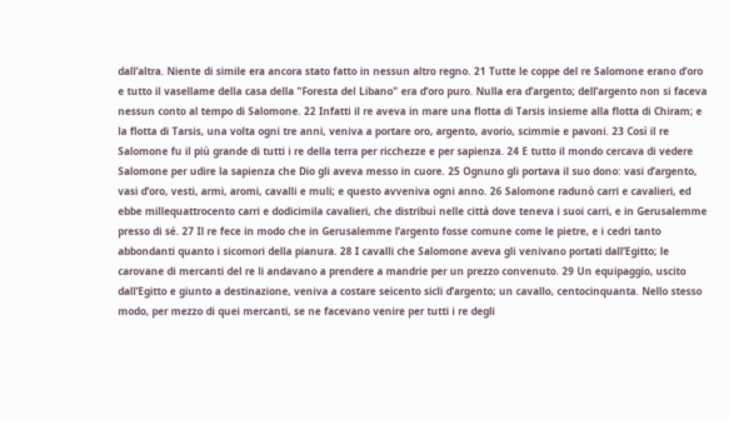dall’altra. Niente di simile era ancora stato fatto in nessun altro regno. 21 Tutte le coppe del re Salomone erano d’oro e tutto il vasellame della casa della "Foresta del Libano" era d’oro puro. Nulla era d’argento; dell’argento non si faceva nessun conto al tempo di Salomone. 22 Infatti il re aveva in mare una flotta di Tarsis insieme alla flotta di Chiram; e la flotta di Tarsis, una volta ogni tre anni, veniva a portare oro, argento, avorio, scimmie e pavoni. 23 Così il re Salomone fu il più grande di tutti i re della terra per ricchezze e per sapienza. 24 E tutto il mondo cercava di vedere Salomone per udire la sapienza che Dio gli aveva messo in cuore. 25 Ognuno gli portava il suo dono: vasi d’argento, vasi d’oro, vesti, armi, aromi, cavalli e muli; e questo avveniva ogni anno. 26 Salomone radunò carri e cavalieri, ed ebbe millequattrocento carri e dodicimila cavalieri, che distribuì nelle città dove teneva i suoi carri, e in Gerusalemme presso di sé. 27 Il re fece in modo che in Gerusalemme l’argento fosse comune come le pietre, e i cedri tanto abbondanti quanto i sicomori della pianura. 28 I cavalli che Salomone aveva gli venivano portati dall’Egitto; le carovane di mercanti del re li andavano a prendere a mandrie per un prezzo convenuto. 29 Un equipaggio, uscito dall’Egitto e giunto a destinazione, veniva a costare seicento sicli d’argento; un cavallo, centocinquanta. Nello stesso modo, per mezzo di quei mercanti, se ne facevano venire per tutti i re degli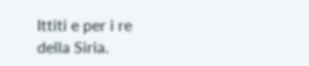Ittiti e per i re della Siria.